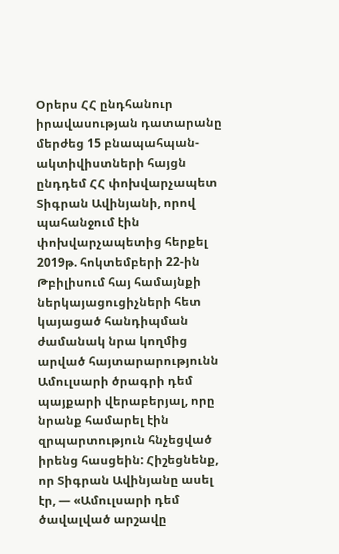Օրերս ՀՀ ընդհանուր իրավասության դատարանը մերժեց 15 բնապահպան-ակտիվիստների հայցն ընդդեմ ՀՀ փոխվարչապետ Տիգրան Ավինյանի, որով պահանջում էին փոխվարչապետից հերքել 2019թ. հոկտեմբերի 22-ին Թբիլիսում հայ համայնքի ներկայացուցիչների հետ կայացած հանդիպման ժամանակ նրա կողմից արված հայտարարությունն Ամուլսարի ծրագրի դեմ պայքարի վերաբերյալ, որը նրանք համարել էին զրպարտություն հնչեցված իրենց հասցեին: Հիշեցնենք, որ Տիգրան Ավինյանը ասել էր, — «Ամուլսարի դեմ ծավալված արշավը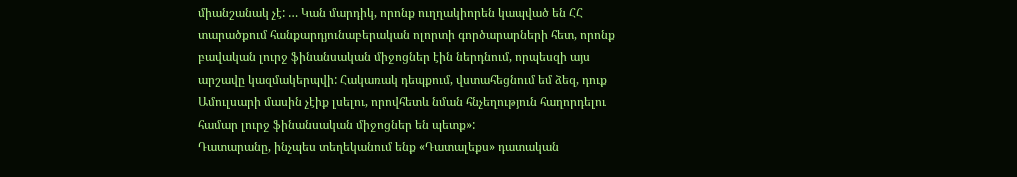միանշանակ չէ: … Կան մարդիկ, որոնք ուղղակիորեն կապված են ՀՀ տարածքում հանքարդյունաբերական ոլորտի գործարարների հետ, որոնք բավական լուրջ ֆինանսական միջոցներ էին ներդնում, որպեսզի այս արշավը կազմակերպվի: Հակառակ դեպքում, վստահեցնում եմ ձեզ, դուք Ամուլսարի մասին չէիք լսելու, որովհետև նման հնչեղություն հաղորդելու համար լուրջ ֆինանսական միջոցներ են պետք»:
Դատարանը, ինչպես տեղեկանում ենք «Դատալեքս» դատական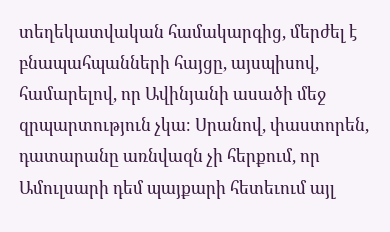տեղեկատվական համակարգից, մերժել է բնապահպանների հայցը, այսպիսով, համարելով, որ Ավինյանի ասածի մեջ զրպարտություն չկա։ Սրանով, փաստորեն, դատարանը առնվազն չի հերքում, որ Ամուլսարի դեմ պայքարի հետեւում այլ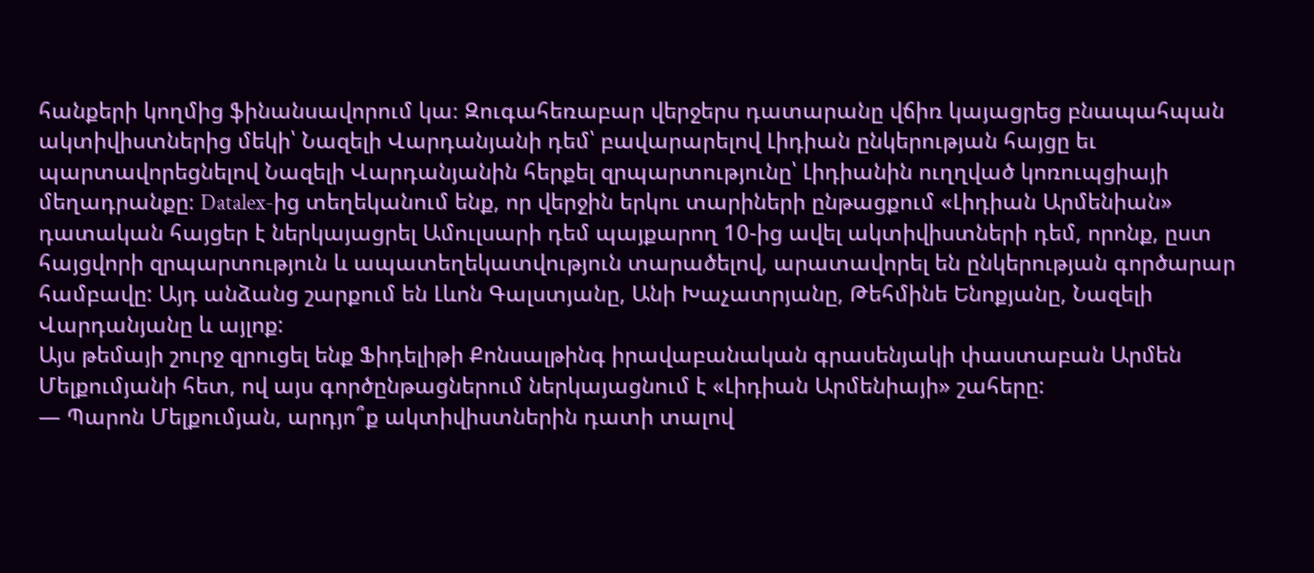հանքերի կողմից ֆինանսավորում կա։ Զուգահեռաբար վերջերս դատարանը վճիռ կայացրեց բնապահպան ակտիվիստներից մեկի՝ Նազելի Վարդանյանի դեմ՝ բավարարելով Լիդիան ընկերության հայցը եւ պարտավորեցնելով Նազելի Վարդանյանին հերքել զրպարտությունը՝ Լիդիանին ուղղված կոռուպցիայի մեղադրանքը։ Datalex-ից տեղեկանում ենք, որ վերջին երկու տարիների ընթացքում «Լիդիան Արմենիան» դատական հայցեր է ներկայացրել Ամուլսարի դեմ պայքարող 10-ից ավել ակտիվիստների դեմ, որոնք, ըստ հայցվորի զրպարտություն և ապատեղեկատվություն տարածելով, արատավորել են ընկերության գործարար համբավը: Այդ անձանց շարքում են Լևոն Գալստյանը, Անի Խաչատրյանը, Թեհմինե Ենոքյանը, Նազելի Վարդանյանը և այլոք:
Այս թեմայի շուրջ զրուցել ենք Ֆիդելիթի Քոնսալթինգ իրավաբանական գրասենյակի փաստաբան Արմեն Մելքումյանի հետ, ով այս գործընթացներում ներկայացնում է «Լիդիան Արմենիայի» շահերը:
— Պարոն Մելքումյան, արդյո՞ք ակտիվիստներին դատի տալով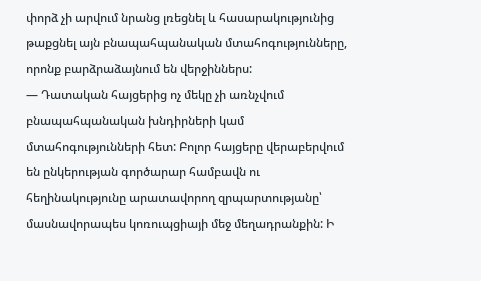փորձ չի արվում նրանց լռեցնել և հասարակությունից թաքցնել այն բնապահպանական մտահոգությունները, որոնք բարձրաձայնում են վերջիններս:
— Դատական հայցերից ոչ մեկը չի առնչվում բնապահպանական խնդիրների կամ մտահոգությունների հետ: Բոլոր հայցերը վերաբերվում են ընկերության գործարար համբավն ու հեղինակությունը արատավորող զրպարտությանը՝ մասնավորապես կոռուպցիայի մեջ մեղադրանքին: Ի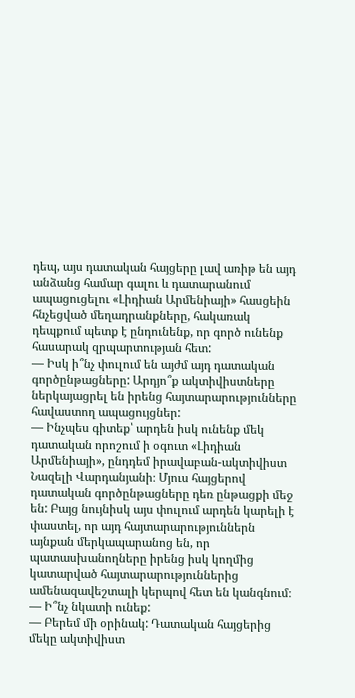դեպ, այս դատական հայցերը լավ առիթ են այդ անձանց համար գալու և դատարանում ապացուցելու «Լիդիան Արմենիայի» հասցեին հնչեցված մեղադրանքները, հակառակ դեպքում պետք է ընդունենք, որ գործ ունենք հասարակ զրպարտության հետ:
— Իսկ ի՞նչ փուլում են այժմ այդ դատական գործընթացները: Արդյո՞ք ակտիվիստները ներկայացրել են իրենց հայտարարությունները հավաստող ապացույցներ:
— Ինչպես գիտեք՝ արդեն իսկ ունենք մեկ դատական որոշում ի օգուտ «Լիդիան Արմենիայի», ընդդեմ իրավաբան-ակտիվիստ Նազելի Վարդանյանի։ Մյուս հայցերով դատական գործընթացները դեռ ընթացքի մեջ են: Բայց նույնիսկ այս փուլում արդեն կարելի է փաստել, որ այդ հայտարարություններն այնքան մերկապարանոց են, որ պատասխանողները իրենց իսկ կողմից կատարված հայտարարություններից ամենազավեշտալի կերպով հետ են կանգնում։
— Ի՞նչ նկատի ունեք:
— Բերեմ մի օրինակ: Դատական հայցերից մեկը ակտիվիստ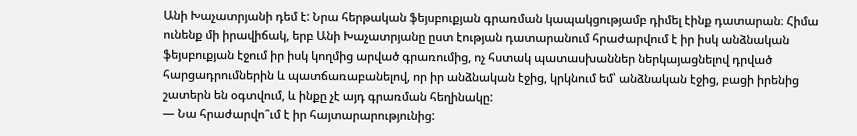Անի Խաչատրյանի դեմ է: Նրա հերթական ֆեյսբուքյան գրառման կապակցությամբ դիմել էինք դատարան։ Հիմա ունենք մի իրավիճակ, երբ Անի Խաչատրյանը ըստ էության դատարանում հրաժարվում է իր իսկ անձնական ֆեյսբուքյան էջում իր իսկ կողմից արված գրառումից, ոչ հստակ պատասխաններ ներկայացնելով դրված հարցադրումներին և պատճառաբանելով, որ իր անձնական էջից, կրկնում եմ՝ անձնական էջից, բացի իրենից շատերն են օգտվում, և ինքը չէ այդ գրառման հեղինակը:
— Նա հրաժարվո՞ւմ է իր հայտարարությունից: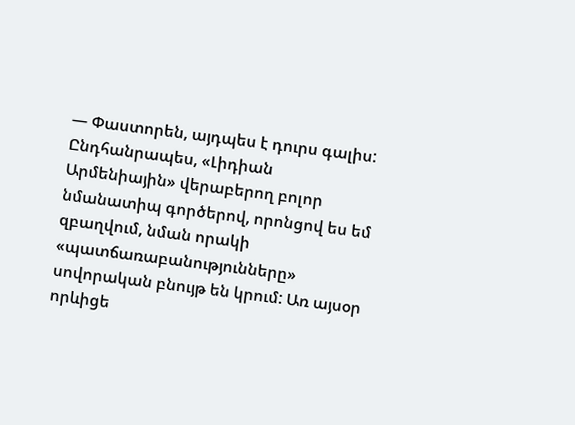— Փաստորեն, այդպես է դուրս գալիս: Ընդհանրապես, «Լիդիան Արմենիային» վերաբերող բոլոր նմանատիպ գործերով, որոնցով ես եմ զբաղվում, նման որակի «պատճառաբանությունները» սովորական բնույթ են կրում: Առ այսօր որևիցե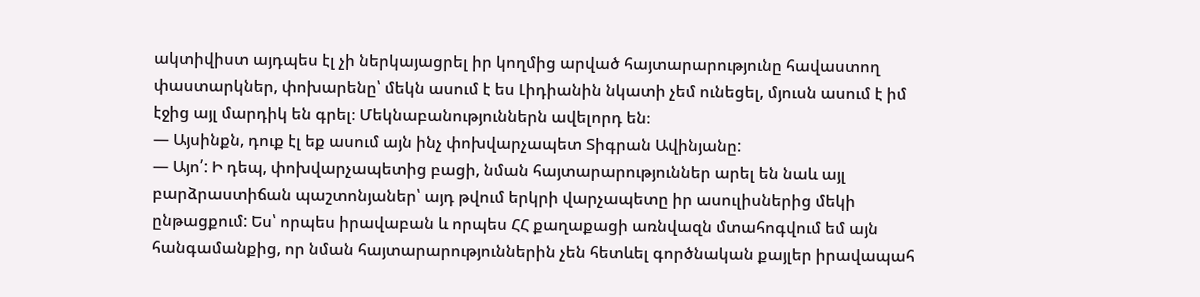ակտիվիստ այդպես էլ չի ներկայացրել իր կողմից արված հայտարարությունը հավաստող փաստարկներ, փոխարենը՝ մեկն ասում է ես Լիդիանին նկատի չեմ ունեցել, մյուսն ասում է իմ էջից այլ մարդիկ են գրել։ Մեկնաբանություններն ավելորդ են։
— Այսինքն, դուք էլ եք ասում այն ինչ փոխվարչապետ Տիգրան Ավինյանը:
— Այո՛: Ի դեպ, փոխվարչապետից բացի, նման հայտարարություններ արել են նաև այլ բարձրաստիճան պաշտոնյաներ՝ այդ թվում երկրի վարչապետը իր ասուլիսներից մեկի ընթացքում: Ես՝ որպես իրավաբան և որպես ՀՀ քաղաքացի առնվազն մտահոգվում եմ այն հանգամանքից, որ նման հայտարարություններին չեն հետևել գործնական քայլեր իրավապահ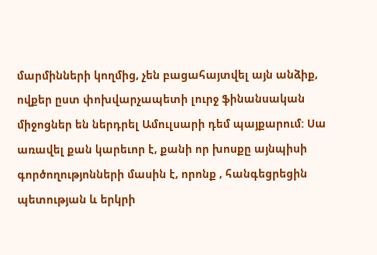մարմինների կողմից, չեն բացահայտվել այն անձիք, ովքեր ըստ փոխվարչապետի լուրջ ֆինանսական միջոցներ են ներդրել Ամուլսարի դեմ պայքարում: Սա առավել քան կարեւոր է, քանի որ խոսքը այնպիսի գործողությոնների մասին է, որոնք , հանգեցրեցին պետության և երկրի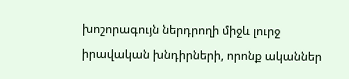խոշորագույն ներդրողի միջև լուրջ իրավական խնդիրների, որոնք ականներ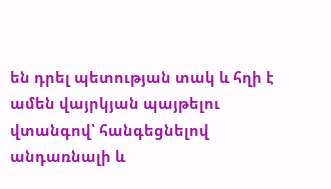են դրել պետության տակ և հղի է ամեն վայրկյան պայթելու վտանգով՝ հանգեցնելով անդառնալի և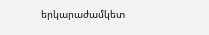երկարաժամկետ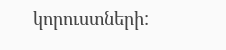կորուստների: